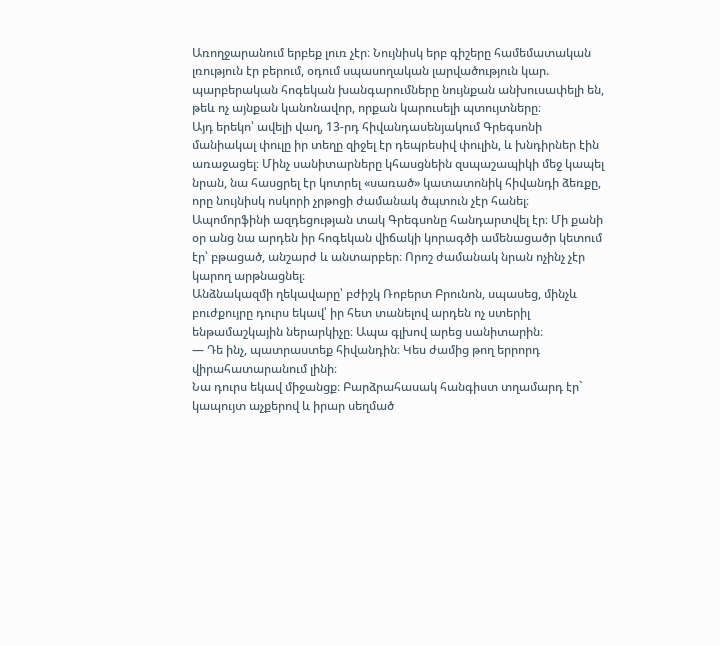Առողջարանում երբեք լուռ չէր։ Նույնիսկ երբ գիշերը համեմատական լռություն էր բերում, օդում սպասողական լարվածություն կար. պարբերական հոգեկան խանգարումները նույնքան անխուսափելի են, թեև ոչ այնքան կանոնավոր, որքան կարուսելի պտույտները։
Այդ երեկո՝ ավելի վաղ, 13-րդ հիվանդասենյակում Գրեգսոնի մանիակալ փուլը իր տեղը զիջել էր դեպրեսիվ փուլին, և խնդիրներ էին առաջացել։ Մինչ սանիտարները կհասցնեին զսպաշապիկի մեջ կապել նրան, նա հասցրել էր կոտրել «սառած» կատատոնիկ հիվանդի ձեռքը, որը նույնիսկ ոսկորի չրթոցի ժամանակ ծպտուն չէր հանել։
Ապոմորֆինի ազդեցության տակ Գրեգսոնը հանդարտվել էր։ Մի քանի օր անց նա արդեն իր հոգեկան վիճակի կորագծի ամենացածր կետում էր՝ բթացած, անշարժ և անտարբեր։ Որոշ ժամանակ նրան ոչինչ չէր կարող արթնացնել։
Անձնակազմի ղեկավարը՝ բժիշկ Ռոբերտ Բրունոն, սպասեց, մինչև բուժքույրը դուրս եկավ՝ իր հետ տանելով արդեն ոչ ստերիլ ենթամաշկային ներարկիչը։ Ապա գլխով արեց սանիտարին։
— Դե ինչ, պատրաստեք հիվանդին։ Կես ժամից թող երրորդ վիրահատարանում լինի։
Նա դուրս եկավ միջանցք։ Բարձրահասակ հանգիստ տղամարդ էր` կապույտ աչքերով և իրար սեղմած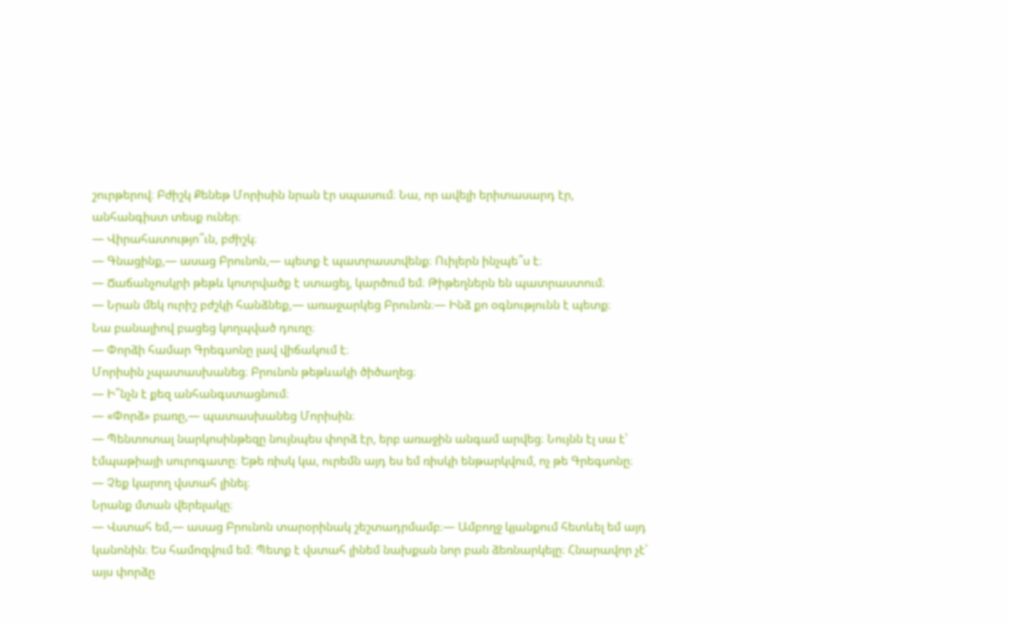շուրթերով։ Բժիշկ Քենեթ Մորիսին նրան էր սպասում։ Նա, որ ավելի երիտասարդ էր, անհանգիստ տեսք ուներ։
— Վիրահատությո՞ւն, բժիշկ։
— Գնացինք,— ասաց Բրունոն,— պետք է պատրաստվենք։ Ուիլերն ինչպե՞ս է։
— Ճաճանչոսկրի թեթև կոտրվածք է ստացել, կարծում եմ։ Թիթեղներն են պատրաստում։
— Նրան մեկ ուրիշ բժշկի հանձնեք,— առաջարկեց Բրունոն։— Ինձ քո օգնությունն է պետք։
Նա բանալիով բացեց կողպված դուռը։
— Փորձի համար Գրեգսոնը լավ վիճակում է։
Մորիսին չպատասխանեց։ Բրունոն թեթևակի ծիծաղեց։
— Ի՞նչն է քեզ անհանգստացնում։
— «Փորձ» բառը,— պատասխանեց Մորիսին։
— Պենտոտալ նարկոսինթեզը նույնպես փորձ էր, երբ առաջին անգամ արվեց։ Նույնն էլ սա է՝ էմպաթիայի սուրոգատը։ Եթե ռիսկ կա, ուրեմն այդ ես եմ ռիսկի ենթարկվում, ոչ թե Գրեգսոնը։
— Չեք կարող վստահ լինել։
Նրանք մտան վերելակը։
— Վստահ եմ,— ասաց Բրունոն տարօրինակ շեշտադրմամբ։— Ամբողջ կյանքում հետևել եմ այդ կանոնին։ Ես համոզվում եմ։ Պետք է վստահ լինեմ նախքան նոր բան ձեռնարկելը։ Հնարավոր չէ՝ այս փորձը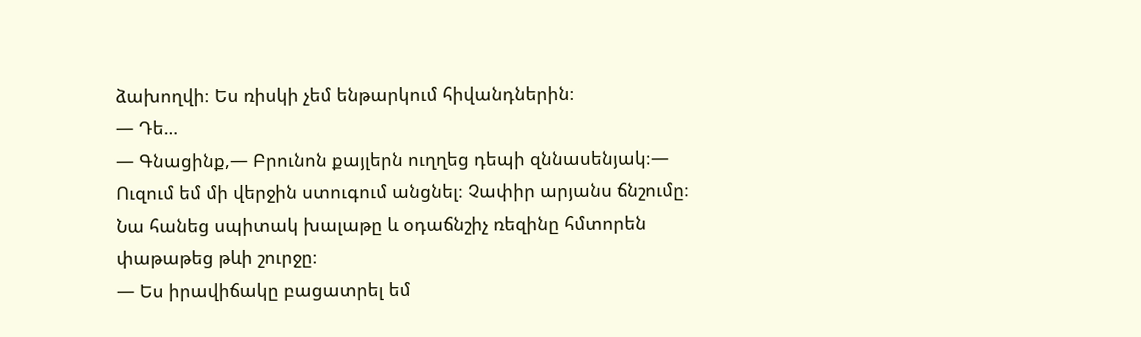ձախողվի։ Ես ռիսկի չեմ ենթարկում հիվանդներին։
— Դե…
— Գնացինք,— Բրունոն քայլերն ուղղեց դեպի զննասենյակ։— Ուզում եմ մի վերջին ստուգում անցնել։ Չափիր արյանս ճնշումը։
Նա հանեց սպիտակ խալաթը և օդաճնշիչ ռեզինը հմտորեն փաթաթեց թևի շուրջը։
— Ես իրավիճակը բացատրել եմ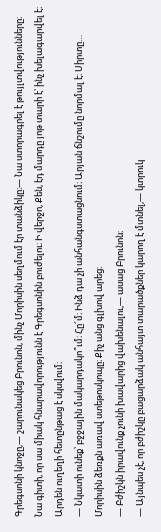Գրեգսոնի կնոջը,— շարունակեց Բրունոն, մինչ Մորիսին սեղմում էր տանձիկը։— Նա ստորագրել է թույլտվությունները։ Նա գիտի, որ սա միակ հնարավորությունն է Գրեգսոնին բուժելու։ Ի վերջո, Քեն, էդ մարդը յոթ տարի է՝ ինչ խելագարվել է։ Արդեն ուղեղի հետընթաց է սկսվում։
— Նկատի ունեք՝ բջջային մակարդակո՞ւմ։ Հը՜մ։ Ինձ դա չի անհանգստացնում։ Արյան ճնշումը նորմալ է։ Սիրտը…
Մորիսին ձեռքն առավ ստեթոսկոպը։ Քիչ անց գլխով արեց։
— Բժիշկն իրավունք չունի խավարից վախենալու,— ասաց Բրունոն։
— Այնպես չէ, որ բժիշկը բացարձակ անհայտ տարածքներ կարող է մտնել,— կտրուկ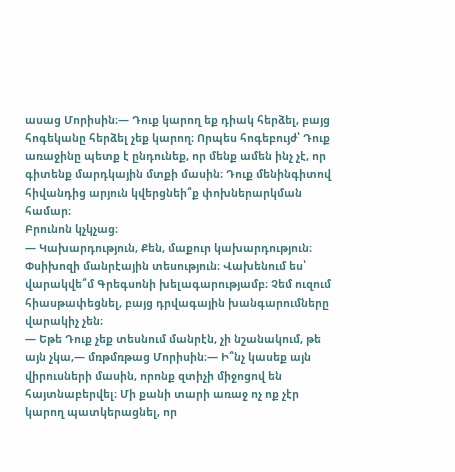ասաց Մորիսին։— Դուք կարող եք դիակ հերձել, բայց հոգեկանը հերձել չեք կարող։ Որպես հոգեբույժ՝ Դուք առաջինը պետք է ընդունեք, որ մենք ամեն ինչ չէ, որ գիտենք մարդկային մտքի մասին։ Դուք մենինգիտով հիվանդից արյուն կվերցնեի՞ք փոխներարկման համար։
Բրունոն կչկչաց։
— Կախարդություն, Քեն, մաքուր կախարդություն։ Փսիխոզի մանրէային տեսություն։ Վախենում ես՝ վարակվե՞մ Գրեգսոնի խելագարությամբ։ Չեմ ուզում հիասթափեցնել, բայց դրվագային խանգարումները վարակիչ չեն։
— Եթե Դուք չեք տեսնում մանրէն, չի նշանակում, թե այն չկա,— մռթմռթաց Մորիսին։— Ի՞նչ կասեք այն վիրուսների մասին, որոնք զտիչի միջոցով են հայտնաբերվել։ Մի քանի տարի առաջ ոչ ոք չէր կարող պատկերացնել, որ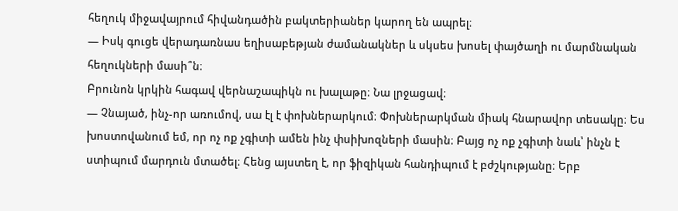հեղուկ միջավայրում հիվանդածին բակտերիաներ կարող են ապրել։
— Իսկ գուցե վերադառնաս եղիսաբեթյան ժամանակներ և սկսես խոսել փայծաղի ու մարմնական հեղուկների մասի՞ն։
Բրունոն կրկին հագավ վերնաշապիկն ու խալաթը։ Նա լրջացավ։
— Չնայած, ինչ-որ առումով, սա էլ է փոխներարկում։ Փոխներարկման միակ հնարավոր տեսակը։ Ես խոստովանում եմ, որ ոչ ոք չգիտի ամեն ինչ փսիխոզների մասին։ Բայց ոչ ոք չգիտի նաև՝ ինչն է ստիպում մարդուն մտածել։ Հենց այստեղ է, որ ֆիզիկան հանդիպում է բժշկությանը։ Երբ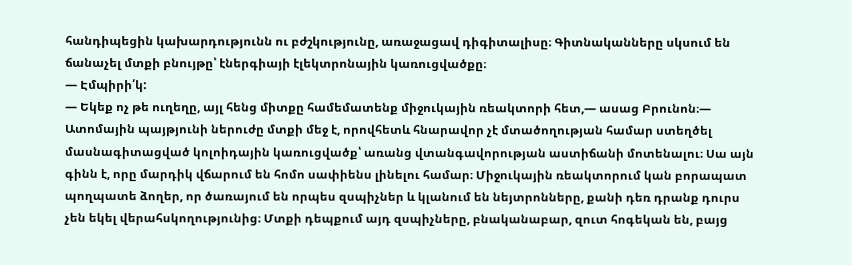հանդիպեցին կախարդությունն ու բժշկությունը, առաջացավ դիգիտալիսը։ Գիտնականները սկսում են ճանաչել մտքի բնույթը՝ էներգիայի էլեկտրոնային կառուցվածքը։
— Էմպիրի՛կ:
— Եկեք ոչ թե ուղեղը, այլ հենց միտքը համեմատենք միջուկային ռեակտորի հետ,— ասաց Բրունոն։— Ատոմային պայթյունի ներուժը մտքի մեջ է, որովհետև հնարավոր չէ մտածողության համար ստեղծել մասնագիտացված կոլոիդային կառուցվածք՝ առանց վտանգավորության աստիճանի մոտենալու։ Սա այն գինն է, որը մարդիկ վճարում են հոմո սափիենս լինելու համար։ Միջուկային ռեակտորում կան բորապատ պողպատե ձողեր, որ ծառայում են որպես զսպիչներ և կլանում են նեյտրոնները, քանի դեռ դրանք դուրս չեն եկել վերահսկողությունից։ Մտքի դեպքում այդ զսպիչները, բնականաբար, զուտ հոգեկան են, բայց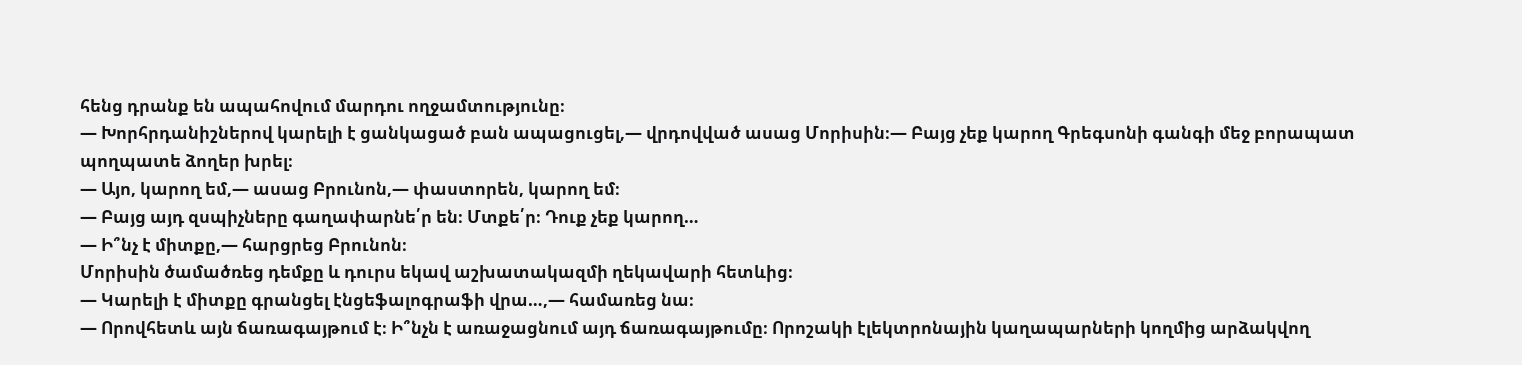հենց դրանք են ապահովում մարդու ողջամտությունը։
— Խորհրդանիշներով կարելի է ցանկացած բան ապացուցել,— վրդովված ասաց Մորիսին։— Բայց չեք կարող Գրեգսոնի գանգի մեջ բորապատ պողպատե ձողեր խրել։
— Այո, կարող եմ,— ասաց Բրունոն,— փաստորեն, կարող եմ։
— Բայց այդ զսպիչները գաղափարնե՛ր են։ Մտքե՛ր։ Դուք չեք կարող…
— Ի՞նչ է միտքը,— հարցրեց Բրունոն։
Մորիսին ծամածռեց դեմքը և դուրս եկավ աշխատակազմի ղեկավարի հետևից։
— Կարելի է միտքը գրանցել էնցեֆալոգրաֆի վրա…,— համառեց նա։
— Որովհետև այն ճառագայթում է։ Ի՞նչն է առաջացնում այդ ճառագայթումը։ Որոշակի էլեկտրոնային կաղապարների կողմից արձակվող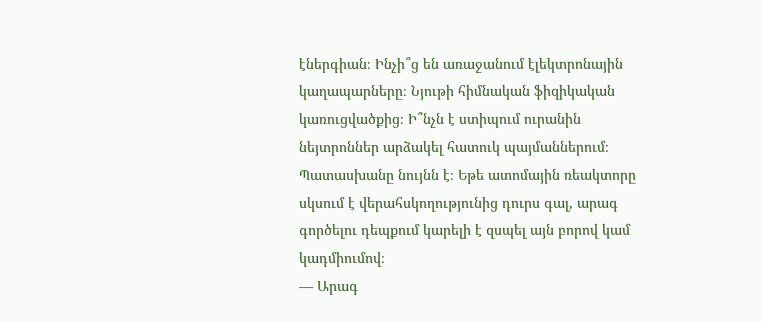էներգիան։ Ինչի՞ց են առաջանում էլեկտրոնային կաղապարները։ Նյութի հիմնական ֆիզիկական կառուցվածքից։ Ի՞նչն է ստիպում ուրանին նեյտրոններ արձակել հատուկ պայմաններում։ Պատասխանը նույնն է։ Եթե ատոմային ռեակտորը սկսում է վերահսկողությունից դուրս գալ, արագ գործելու դեպքում կարելի է զսպել այն բորով կամ կադմիումով։
— Արագ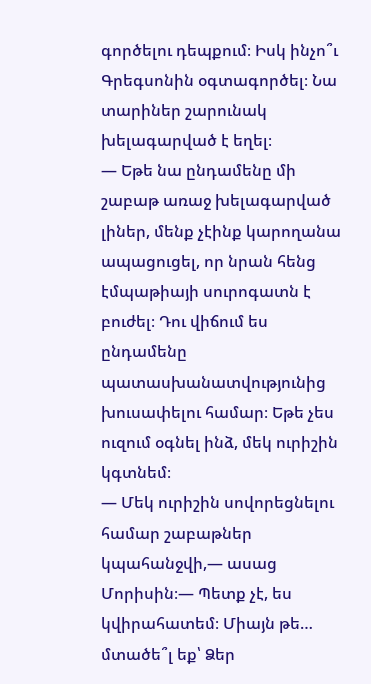գործելու դեպքում։ Իսկ ինչո՞ւ Գրեգսոնին օգտագործել։ Նա տարիներ շարունակ խելագարված է եղել։
— Եթե նա ընդամենը մի շաբաթ առաջ խելագարված լիներ, մենք չէինք կարողանա ապացուցել, որ նրան հենց էմպաթիայի սուրոգատն է բուժել։ Դու վիճում ես ընդամենը պատասխանատվությունից խուսափելու համար։ Եթե չես ուզում օգնել ինձ, մեկ ուրիշին կգտնեմ։
— Մեկ ուրիշին սովորեցնելու համար շաբաթներ կպահանջվի,— ասաց Մորիսին։— Պետք չէ, ես կվիրահատեմ։ Միայն թե… մտածե՞լ եք՝ Ձեր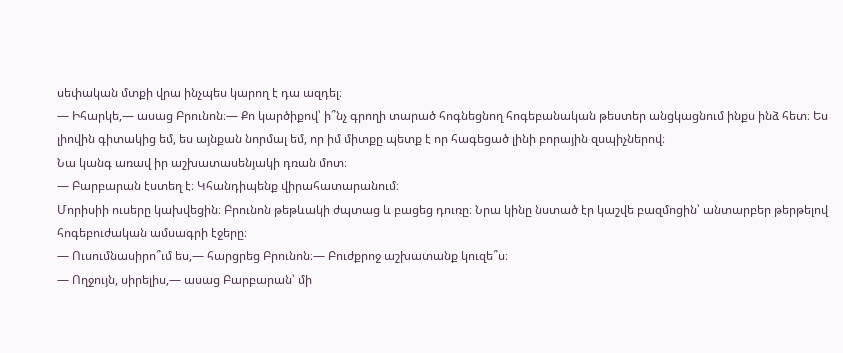սեփական մտքի վրա ինչպես կարող է դա ազդել։
— Իհարկե,— ասաց Բրունոն։— Քո կարծիքով՝ ի՞նչ գրողի տարած հոգնեցնող հոգեբանական թեստեր անցկացնում ինքս ինձ հետ։ Ես լիովին գիտակից եմ, ես այնքան նորմալ եմ, որ իմ միտքը պետք է որ հագեցած լինի բորային զսպիչներով։
Նա կանգ առավ իր աշխատասենյակի դռան մոտ։
— Բարբարան էստեղ է։ Կհանդիպենք վիրահատարանում։
Մորիսիի ուսերը կախվեցին։ Բրունոն թեթևակի ժպտաց և բացեց դուռը։ Նրա կինը նստած էր կաշվե բազմոցին՝ անտարբեր թերթելով հոգեբուժական ամսագրի էջերը։
— Ուսումնասիրո՞ւմ ես,— հարցրեց Բրունոն։— Բուժքրոջ աշխատանք կուզե՞ս։
— Ողջույն, սիրելիս,— ասաց Բարբարան՝ մի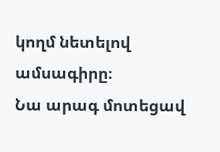կողմ նետելով ամսագիրը։
Նա արագ մոտեցավ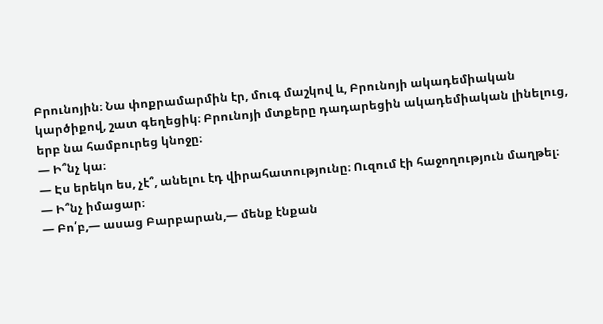Բրունոյին։ Նա փոքրամարմին էր, մուգ մաշկով և, Բրունոյի ակադեմիական կարծիքով, շատ գեղեցիկ։ Բրունոյի մտքերը դադարեցին ակադեմիական լինելուց, երբ նա համբուրեց կնոջը։
— Ի՞նչ կա։
— Էս երեկո ես, չէ՞, անելու էդ վիրահատությունը։ Ուզում էի հաջողություն մաղթել։
— Ի՞նչ իմացար։
— Բո՛բ,— ասաց Բարբարան,— մենք էնքան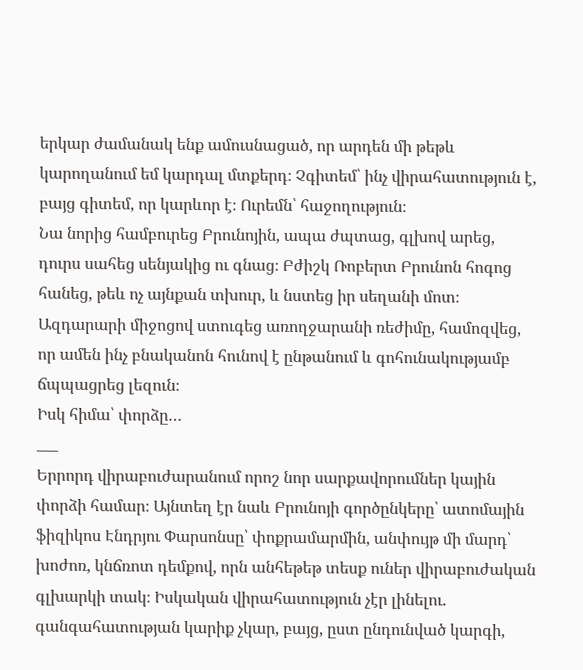երկար ժամանակ ենք ամուսնացած, որ արդեն մի թեթև կարողանում եմ կարդալ մտքերդ։ Չգիտեմ՝ ինչ վիրահատություն է, բայց գիտեմ, որ կարևոր է։ Ուրեմն՝ հաջողություն։
Նա նորից համբուրեց Բրունոյին, ապա ժպտաց, գլխով արեց, դուրս սահեց սենյակից ու գնաց։ Բժիշկ Ռոբերտ Բրունոն հոգոց հանեց, թեև ոչ այնքան տխուր, և նստեց իր սեղանի մոտ։ Ազդարարի միջոցով ստուգեց առողջարանի ռեժիմը, համոզվեց, որ ամեն ինչ բնականոն հունով է ընթանում և գոհունակությամբ ճպպացրեց լեզուն։
Իսկ հիմա՝ փորձը…
___
Երրորդ վիրաբուժարանում որոշ նոր սարքավորումներ կային փորձի համար։ Այնտեղ էր նաև Բրունոյի գործընկերը՝ ատոմային ֆիզիկոս Էնդրյու Փարսոնսը՝ փոքրամարմին, անփույթ մի մարդ՝ խոժոռ, կնճռոտ դեմքով, որն անհեթեթ տեսք ուներ վիրաբուժական գլխարկի տակ։ Իսկական վիրահատություն չէր լինելու. գանգահատության կարիք չկար, բայց, ըստ ընդունված կարգի,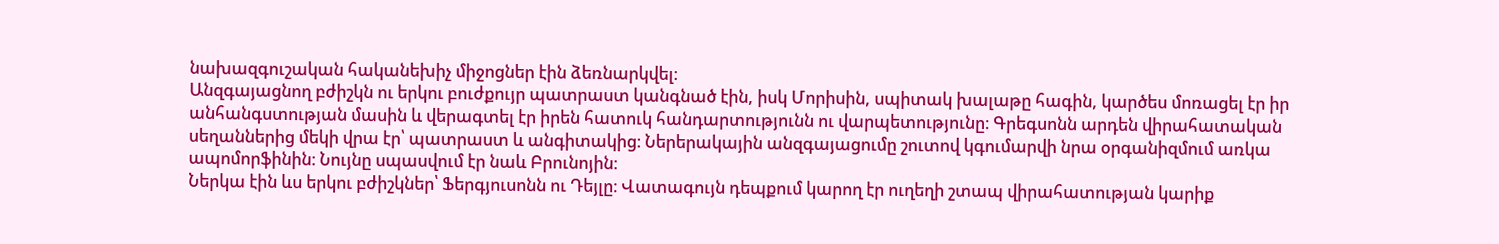նախազգուշական հականեխիչ միջոցներ էին ձեռնարկվել։
Անզգայացնող բժիշկն ու երկու բուժքույր պատրաստ կանգնած էին, իսկ Մորիսին, սպիտակ խալաթը հագին, կարծես մոռացել էր իր անհանգստության մասին և վերագտել էր իրեն հատուկ հանդարտությունն ու վարպետությունը։ Գրեգսոնն արդեն վիրահատական սեղաններից մեկի վրա էր՝ պատրաստ և անգիտակից։ Ներերակային անզգայացումը շուտով կգումարվի նրա օրգանիզմում առկա ապոմորֆինին։ Նույնը սպասվում էր նաև Բրունոյին։
Ներկա էին ևս երկու բժիշկներ՝ Ֆերգյուսոնն ու Դեյլը։ Վատագույն դեպքում կարող էր ուղեղի շտապ վիրահատության կարիք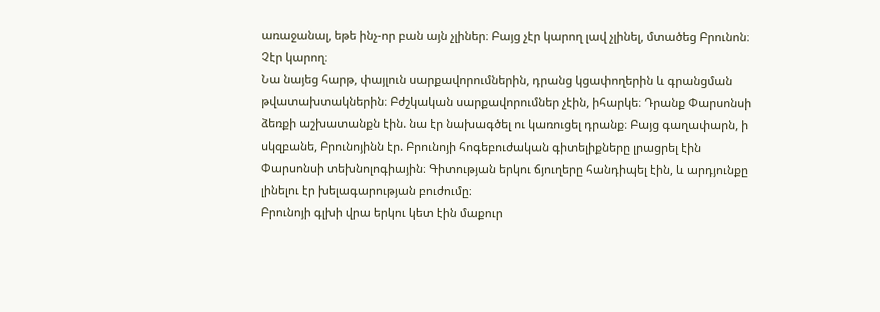առաջանալ, եթե ինչ-որ բան այն չլիներ։ Բայց չէր կարող լավ չլինել, մտածեց Բրունոն։ Չէր կարող։
Նա նայեց հարթ, փայլուն սարքավորումներին, դրանց կցափողերին և գրանցման թվատախտակներին։ Բժշկական սարքավորումներ չէին, իհարկե։ Դրանք Փարսոնսի ձեռքի աշխատանքն էին. նա էր նախագծել ու կառուցել դրանք։ Բայց գաղափարն, ի սկզբանե, Բրունոյինն էր. Բրունոյի հոգեբուժական գիտելիքները լրացրել էին Փարսոնսի տեխնոլոգիային։ Գիտության երկու ճյուղերը հանդիպել էին, և արդյունքը լինելու էր խելագարության բուժումը։
Բրունոյի գլխի վրա երկու կետ էին մաքուր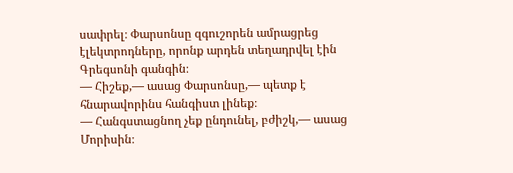սափրել։ Փարսոնսը զգուշորեն ամրացրեց էլեկտրոդները, որոնք արդեն տեղադրվել էին Գրեգսոնի գանգին։
— Հիշեք,— ասաց Փարսոնսը,— պետք է հնարավորինս հանգիստ լինեք։
— Հանգստացնող չեք ընդունել, բժիշկ,— ասաց Մորիսին։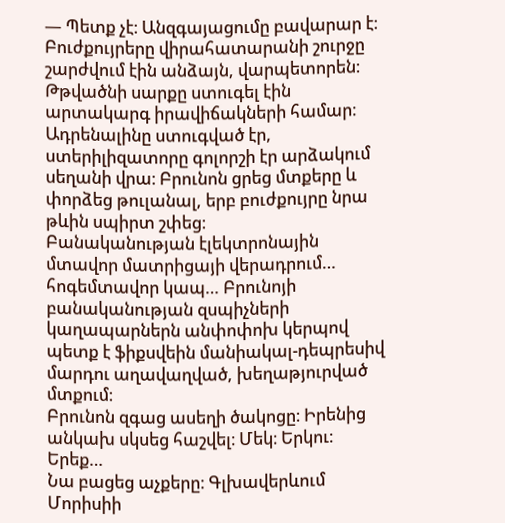— Պետք չէ։ Անզգայացումը բավարար է։
Բուժքույրերը վիրահատարանի շուրջը շարժվում էին անձայն, վարպետորեն։ Թթվածնի սարքը ստուգել էին արտակարգ իրավիճակների համար։ Ադրենալինը ստուգված էր, ստերիլիզատորը գոլորշի էր արձակում սեղանի վրա։ Բրունոն ցրեց մտքերը և փորձեց թուլանալ, երբ բուժքույրը նրա թևին սպիրտ շփեց։
Բանականության էլեկտրոնային մտավոր մատրիցայի վերադրում… հոգեմտավոր կապ… Բրունոյի բանականության զսպիչների կաղապարներն անփոփոխ կերպով պետք է ֆիքսվեին մանիակալ-դեպրեսիվ մարդու աղավաղված, խեղաթյուրված մտքում։
Բրունոն զգաց ասեղի ծակոցը։ Իրենից անկախ սկսեց հաշվել։ Մեկ։ Երկու։ Երեք…
Նա բացեց աչքերը։ Գլխավերևում Մորիսիի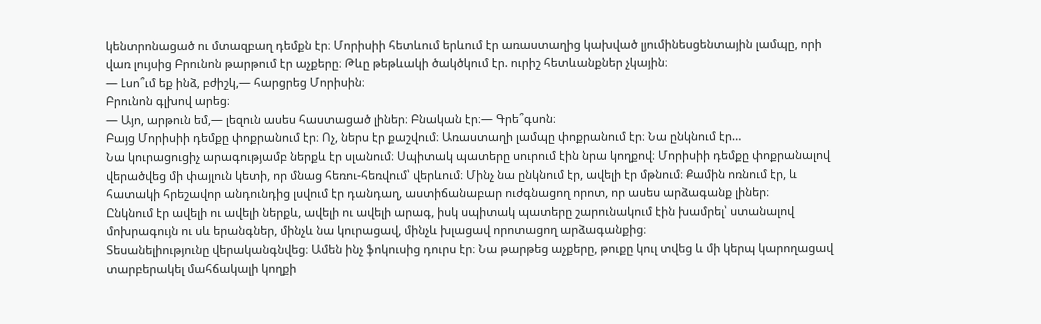կենտրոնացած ու մտազբաղ դեմքն էր։ Մորիսիի հետևում երևում էր առաստաղից կախված լյումինեսցենտային լամպը, որի վառ լույսից Բրունոն թարթում էր աչքերը։ Թևը թեթևակի ծակծկում էր. ուրիշ հետևանքներ չկային։
— Լսո՞ւմ եք ինձ, բժիշկ,— հարցրեց Մորիսին։
Բրունոն գլխով արեց։
— Այո, արթուն եմ,— լեզուն ասես հաստացած լիներ։ Բնական էր։— Գրե՞գսոն։
Բայց Մորիսիի դեմքը փոքրանում էր։ Ոչ, ներս էր քաշվում։ Առաստաղի լամպը փոքրանում էր։ Նա ընկնում էր…
Նա կուրացուցիչ արագությամբ ներքև էր սլանում։ Սպիտակ պատերը սուրում էին նրա կողքով։ Մորիսիի դեմքը փոքրանալով վերածվեց մի փայլուն կետի, որ մնաց հեռու-հեռվում՝ վերևում։ Մինչ նա ընկնում էր, ավելի էր մթնում։ Քամին ոռնում էր, և հատակի հրեշավոր անդունդից լսվում էր դանդաղ, աստիճանաբար ուժգնացող որոտ, որ ասես արձագանք լիներ։
Ընկնում էր ավելի ու ավելի ներքև, ավելի ու ավելի արագ, իսկ սպիտակ պատերը շարունակում էին խամրել՝ ստանալով մոխրագույն ու սև երանգներ, մինչև նա կուրացավ, մինչև խլացավ որոտացող արձագանքից։
Տեսանելիությունը վերականգնվեց։ Ամեն ինչ ֆոկուսից դուրս էր։ Նա թարթեց աչքերը, թուքը կուլ տվեց և մի կերպ կարողացավ տարբերակել մահճակալի կողքի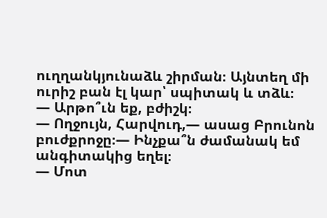ուղղանկյունաձև շիրման։ Այնտեղ մի ուրիշ բան էլ կար՝ սպիտակ և տձև։
— Արթո՞ւն եք, բժիշկ։
— Ողջույն, Հարվուդ,— ասաց Բրունոն բուժքրոջը։— Ինչքա՞ն ժամանակ եմ անգիտակից եղել։
— Մոտ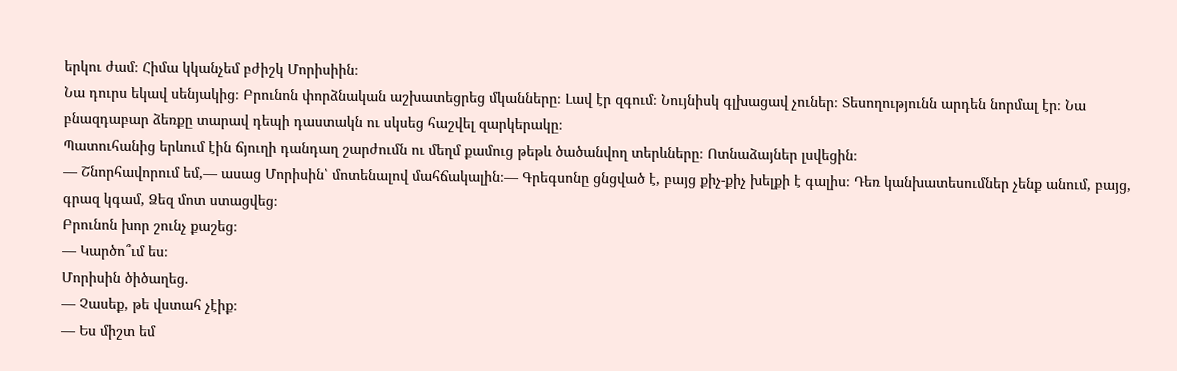երկու ժամ։ Հիմա կկանչեմ բժիշկ Մորիսիին։
Նա դուրս եկավ սենյակից։ Բրունոն փորձնական աշխատեցրեց մկանները։ Լավ էր զգում։ Նույնիսկ գլխացավ չուներ։ Տեսողությունն արդեն նորմալ էր։ Նա բնազդաբար ձեռքը տարավ դեպի դաստակն ու սկսեց հաշվել զարկերակը։
Պատուհանից երևում էին ճյուղի դանդաղ շարժումն ու մեղմ քամուց թեթև ծածանվող տերևները։ Ոտնաձայներ լսվեցին։
— Շնորհավորում եմ,— ասաց Մորիսին՝ մոտենալով մահճակալին։— Գրեգսոնը ցնցված է, բայց քիչ-քիչ խելքի է գալիս։ Դեռ կանխատեսումներ չենք անում, բայց, գրազ կգամ, Ձեզ մոտ ստացվեց։
Բրունոն խոր շունչ քաշեց։
— Կարծո՞ւմ ես։
Մորիսին ծիծաղեց.
— Չասեք, թե վստահ չէիք։
— Ես միշտ եմ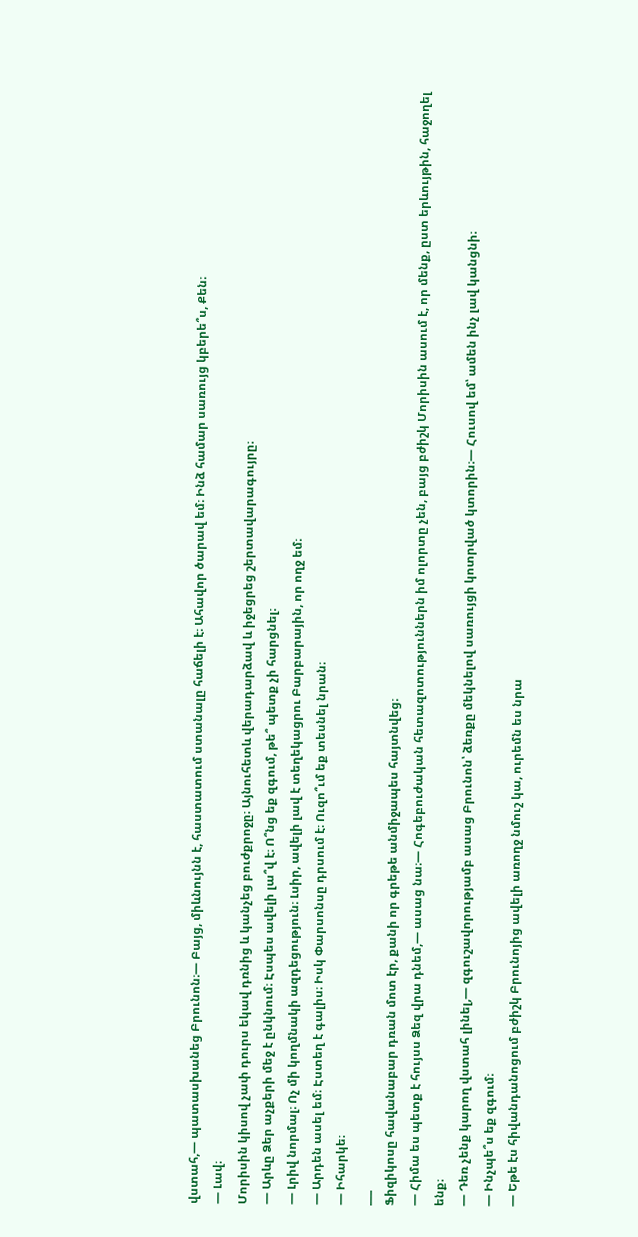վստահ,— պատասխանեց Բրունոն։— Բայց, միևնույնն է, հաստատում ստանալը հաճելի է։ Ահավոր ծարավ եմ։ Ինձ համար սառույց կբերե՞ս, Քեն։
— Լավ։
Մորիսին կիսով չափ դուրս եկավ դռնից և կանչեց բուժքրոջը։ Այնուհետև վերադարձավ և իջեցրեց շերտավարագույրը։
— Արևը Ձեր աչքերի մեջ է ընկնում։ Էսպես ավելի լա՞վ է։ Ո՞նց եք զգում, թե՞ պետք չի հարցնել։
— Լրիվ նորմալ։ Ոչ մի կողմնակի ազդեցություն։ Լսիր, ավելի լավ է տեղեկացրու Բարբարային, որ ողջ եմ։
— Արդեն ասել եմ։ Էստեղ է գալիս։ Իսկ Փարսոնսը դրսում է։ Ուզո՞ւմ եք տեսնել նրան։
— Իհարկե։
___
Ֆիզիկոսը հավանաբար դռան մոտ էր, քանի որ գրեթե անմիջապես հայտնվեց։
— Հիմա ես պետք է հույսս Ձեզ վրա դնեմ,— ասաց նա։— Հոգեբուժական հետազոտություններն իմ ոլորտը չեն, բայց բժիշկ Մորիսին ասում է, որ մենք, ըստ երևույթին, հաջողել ենք։
— Դեռ չենք կարող վստահ լինել,— զգուշավորությամբ ասաց Բրունոն՝ ձեռքը մեկնելով սառույցի կոտրված կտորին։— Հուսով եմ՝ ամեն ինչ լավ կանցնի։
— Ինչպե՞ս եք զգում։
— Եթե էս հիվանդանոցում բժիշկ Բրունոյից ավելի առողջ նմուշ կա, ուրեմն ես նրա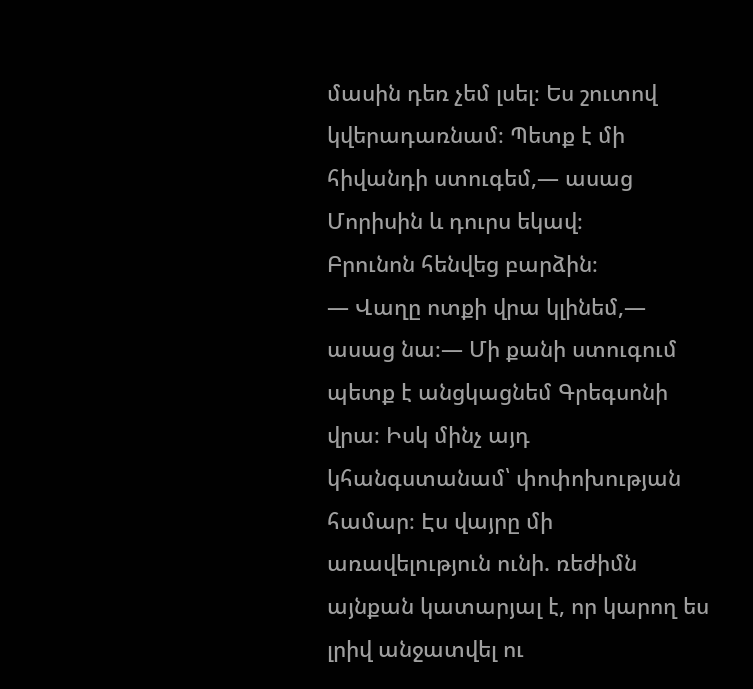մասին դեռ չեմ լսել։ Ես շուտով կվերադառնամ։ Պետք է մի հիվանդի ստուգեմ,— ասաց Մորիսին և դուրս եկավ։
Բրունոն հենվեց բարձին։
— Վաղը ոտքի վրա կլինեմ,— ասաց նա։— Մի քանի ստուգում պետք է անցկացնեմ Գրեգսոնի վրա։ Իսկ մինչ այդ կհանգստանամ՝ փոփոխության համար։ Էս վայրը մի առավելություն ունի. ռեժիմն այնքան կատարյալ է, որ կարող ես լրիվ անջատվել ու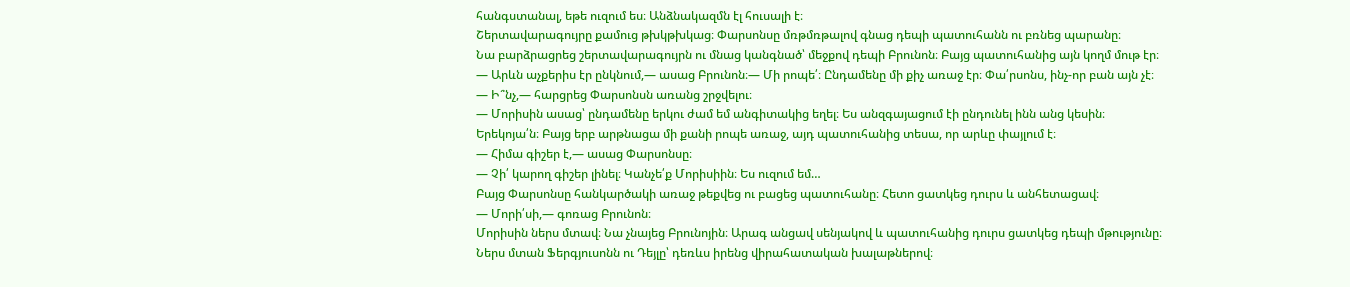հանգստանալ, եթե ուզում ես։ Անձնակազմն էլ հուսալի է։
Շերտավարագույրը քամուց թխկթխկաց։ Փարսոնսը մռթմռթալով գնաց դեպի պատուհանն ու բռնեց պարանը։
Նա բարձրացրեց շերտավարագույրն ու մնաց կանգնած՝ մեջքով դեպի Բրունոն։ Բայց պատուհանից այն կողմ մութ էր։
— Արևն աչքերիս էր ընկնում,— ասաց Բրունոն։— Մի րոպե՛։ Ընդամենը մի քիչ առաջ էր։ Փա՛րսոնս, ինչ-որ բան այն չէ։
— Ի՞նչ,— հարցրեց Փարսոնսն առանց շրջվելու։
— Մորիսին ասաց՝ ընդամենը երկու ժամ եմ անգիտակից եղել։ Ես անզգայացում էի ընդունել ինն անց կեսին։ Երեկոյա՛ն։ Բայց երբ արթնացա մի քանի րոպե առաջ, այդ պատուհանից տեսա, որ արևը փայլում է։
— Հիմա գիշեր է,— ասաց Փարսոնսը։
— Չի՛ կարող գիշեր լինել։ Կանչե՛ք Մորիսիին։ Ես ուզում եմ…
Բայց Փարսոնսը հանկարծակի առաջ թեքվեց ու բացեց պատուհանը։ Հետո ցատկեց դուրս և անհետացավ։
— Մորի՛սի,— գոռաց Բրունոն։
Մորիսին ներս մտավ։ Նա չնայեց Բրունոյին։ Արագ անցավ սենյակով և պատուհանից դուրս ցատկեց դեպի մթությունը։
Ներս մտան Ֆերգյուսոնն ու Դեյլը՝ դեռևս իրենց վիրահատական խալաթներով։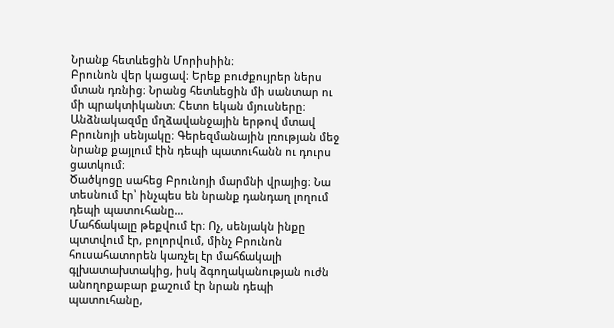Նրանք հետևեցին Մորիսիին։
Բրունոն վեր կացավ։ Երեք բուժքույրեր ներս մտան դռնից։ Նրանց հետևեցին մի սանտար ու մի պրակտիկանտ։ Հետո եկան մյուսները։
Անձնակազմը մղձավանջային երթով մտավ Բրունոյի սենյակը։ Գերեզմանային լռության մեջ նրանք քայլում էին դեպի պատուհանն ու դուրս ցատկում։
Ծածկոցը սահեց Բրունոյի մարմնի վրայից։ Նա տեսնում էր՝ ինչպես են նրանք դանդաղ լողում դեպի պատուհանը…
Մահճակալը թեքվում էր։ Ոչ, սենյակն ինքը պտտվում էր, բոլորվում, մինչ Բրունոն հուսահատորեն կառչել էր մահճակալի գլխատախտակից, իսկ ձգողականության ուժն անողոքաբար քաշում էր նրան դեպի պատուհանը,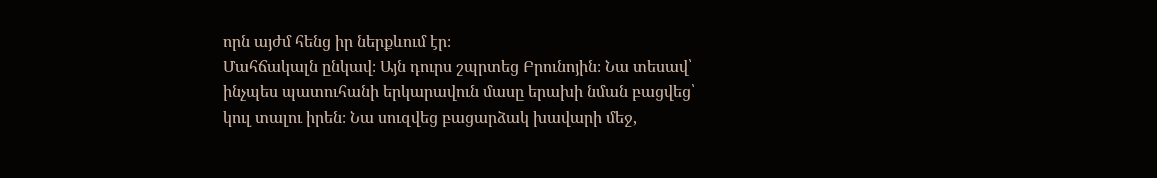որն այժմ հենց իր ներքևում էր։
Մահճակալն ընկավ։ Այն դուրս շպրտեց Բրունոյին։ Նա տեսավ՝ ինչպես պատուհանի երկարավուն մասը երախի նման բացվեց՝ կուլ տալու իրեն։ Նա սուզվեց բացարձակ խավարի մեջ,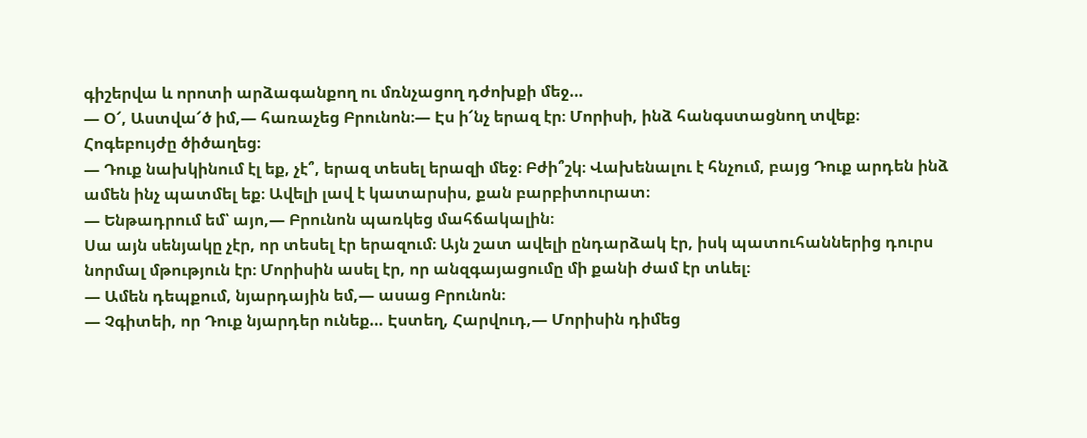գիշերվա և որոտի արձագանքող ու մռնչացող դժոխքի մեջ…
— Օ՜, Աստվա՜ծ իմ,— հառաչեց Բրունոն։— Էս ի՜նչ երազ էր։ Մորիսի, ինձ հանգստացնող տվեք։
Հոգեբույժը ծիծաղեց։
— Դուք նախկինում էլ եք, չէ՞, երազ տեսել երազի մեջ։ Բժի՞շկ։ Վախենալու է հնչում, բայց Դուք արդեն ինձ ամեն ինչ պատմել եք։ Ավելի լավ է կատարսիս, քան բարբիտուրատ։
— Ենթադրում եմ՝ այո,— Բրունոն պառկեց մահճակալին։
Սա այն սենյակը չէր, որ տեսել էր երազում։ Այն շատ ավելի ընդարձակ էր, իսկ պատուհաններից դուրս նորմալ մթություն էր։ Մորիսին ասել էր, որ անզգայացումը մի քանի ժամ էր տևել։
— Ամեն դեպքում, նյարդային եմ,— ասաց Բրունոն։
— Չգիտեի, որ Դուք նյարդեր ունեք… Էստեղ, Հարվուդ,— Մորիսին դիմեց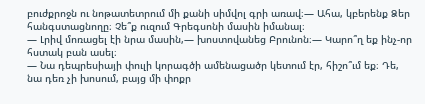բուժքրոջն ու նոթատետրում մի քանի սիմվոլ գրի առավ։— Ահա, կբերենք Ձեր հանգստացնողը։ Չե՞ք ուզում Գրեգսոնի մասին իմանալ։
— Լրիվ մոռացել էի նրա մասին,— խոստովանեց Բրունոն։— Կարո՞ղ եք ինչ-որ հստակ բան ասել։
— Նա դեպրեսիայի փուլի կորագծի ամենացածր կետում էր, հիշո՞ւմ եք։ Դե, նա դեռ չի խոսում, բայց մի փոքր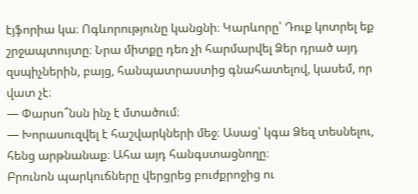էյֆորիա կա։ Ոգևորությունը կանցնի։ Կարևորը՝ Դուք կոտրել եք շրջապտույտը։ Նրա միտքը դեռ չի հարմարվել Ձեր դրած այդ զսպիչներին, բայց, հանպատրաստից գնահատելով, կասեմ, որ վատ չէ։
— Փարսո՞նսն ինչ է մտածում։
— Խորասուզվել է հաշվարկների մեջ։ Ասաց՝ կգա Ձեզ տեսնելու, հենց արթնանաք։ Ահա այդ հանգստացնողը։
Բրունոն պարկուճները վերցրեց բուժքրոջից ու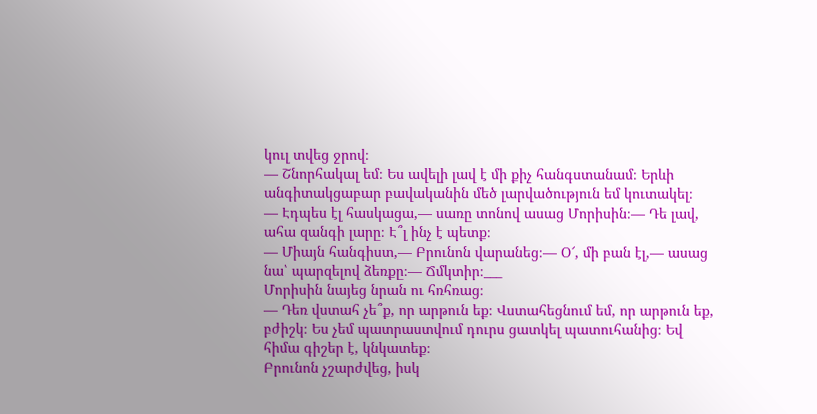կուլ տվեց ջրով։
— Շնորհակալ եմ։ Ես ավելի լավ է մի քիչ հանգստանամ։ Երևի անգիտակցաբար բավականին մեծ լարվածություն եմ կուտակել։
— Էդպես էլ հասկացա,— սառը տոնով ասաց Մորիսին։— Դե լավ, ահա զանգի լարը։ Է՞լ ինչ է պետք։
— Միայն հանգիստ,— Բրունոն վարանեց։— Օ՜, մի բան էլ,— ասաց նա՝ պարզելով ձեռքը։— Ճմկտիր։___
Մորիսին նայեց նրան ու հռհռաց։
— Դեռ վստահ չե՞ք, որ արթուն եք։ Վստահեցնում եմ, որ արթուն եք, բժիշկ։ Ես չեմ պատրաստվում դուրս ցատկել պատուհանից։ Եվ հիմա գիշեր է, կնկատեք։
Բրունոն չշարժվեց, իսկ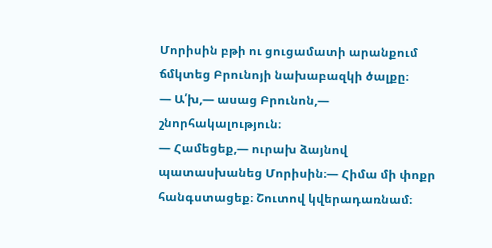Մորիսին բթի ու ցուցամատի արանքում ճմկտեց Բրունոյի նախաբազկի ծալքը։
— Ա՛խ,— ասաց Բրունոն,— շնորհակալություն։
— Համեցեք,— ուրախ ձայնով պատասխանեց Մորիսին։— Հիմա մի փոքր հանգստացեք։ Շուտով կվերադառնամ։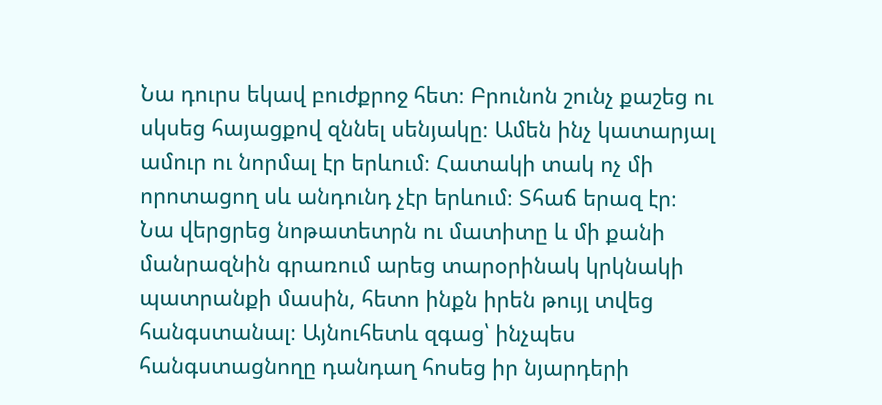Նա դուրս եկավ բուժքրոջ հետ։ Բրունոն շունչ քաշեց ու սկսեց հայացքով զննել սենյակը։ Ամեն ինչ կատարյալ ամուր ու նորմալ էր երևում։ Հատակի տակ ոչ մի որոտացող սև անդունդ չէր երևում։ Տհաճ երազ էր։
Նա վերցրեց նոթատետրն ու մատիտը և մի քանի մանրազնին գրառում արեց տարօրինակ կրկնակի պատրանքի մասին, հետո ինքն իրեն թույլ տվեց հանգստանալ։ Այնուհետև զգաց՝ ինչպես հանգստացնողը դանդաղ հոսեց իր նյարդերի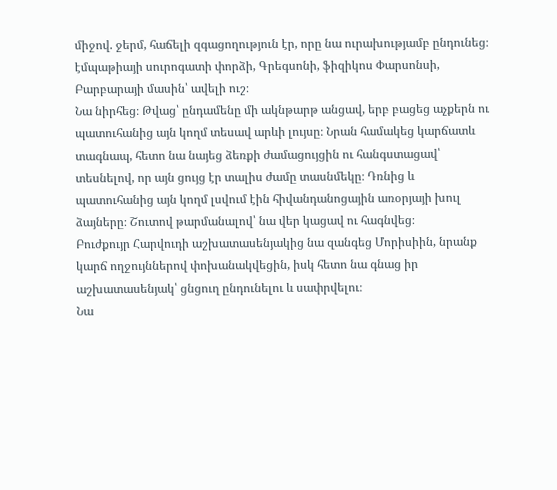միջով. ջերմ, հաճելի զգացողություն էր, որը նա ուրախությամբ ընդունեց։ էմպաթիայի սուրոգատի փորձի, Գրեգսոնի, ֆիզիկոս Փարսոնսի, Բարբարայի մասին՝ ավելի ուշ։
Նա նիրհեց։ Թվաց՝ ընդամենը մի ակնթարթ անցավ, երբ բացեց աչքերն ու պատուհանից այն կողմ տեսավ արևի լույսը։ Նրան համակեց կարճատև տագնապ, հետո նա նայեց ձեռքի ժամացույցին ու հանգստացավ՝ տեսնելով, որ այն ցույց էր տալիս ժամը տասնմեկը։ Դռնից և պատուհանից այն կողմ լսվում էին հիվանդանոցային առօրյայի խուլ ձայները։ Շուտով թարմանալով՝ նա վեր կացավ ու հագնվեց։
Բուժքույր Հարվուդի աշխատասենյակից նա զանգեց Մորիսիին, նրանք կարճ ողջույններով փոխանակվեցին, իսկ հետո նա գնաց իր աշխատասենյակ՝ ցնցուղ ընդունելու և սափրվելու։
Նա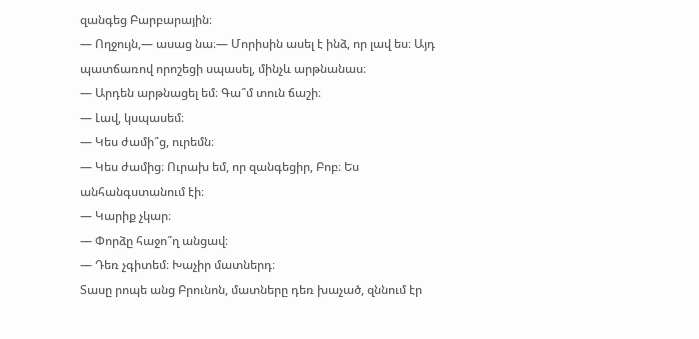զանգեց Բարբարային։
— Ողջույն,— ասաց նա։— Մորիսին ասել է ինձ, որ լավ ես։ Այդ պատճառով որոշեցի սպասել, մինչև արթնանաս։
— Արդեն արթնացել եմ։ Գա՞մ տուն ճաշի։
— Լավ, կսպասեմ։
— Կես ժամի՞ց, ուրեմն։
— Կես ժամից։ Ուրախ եմ, որ զանգեցիր, Բոբ։ Ես անհանգստանում էի։
— Կարիք չկար։
— Փորձը հաջո՞ղ անցավ։
— Դեռ չգիտեմ։ Խաչիր մատներդ։
Տասը րոպե անց Բրունոն, մատները դեռ խաչած, զննում էր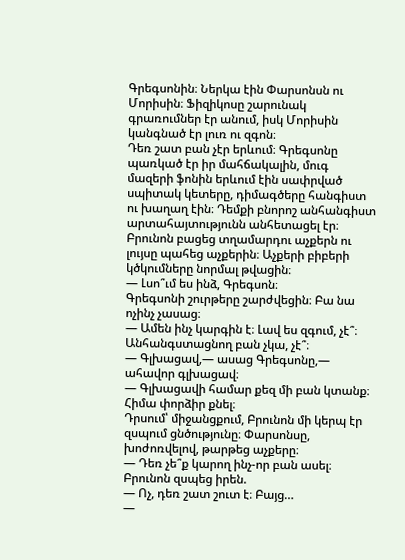Գրեգսոնին։ Ներկա էին Փարսոնսն ու Մորիսին։ Ֆիզիկոսը շարունակ գրառումներ էր անում, իսկ Մորիսին կանգնած էր լուռ ու զգոն։
Դեռ շատ բան չէր երևում։ Գրեգսոնը պառկած էր իր մահճակալին, մուգ մազերի ֆոնին երևում էին սափրված սպիտակ կետերը, դիմագծերը հանգիստ ու խաղաղ էին։ Դեմքի բնորոշ անհանգիստ արտահայտությունն անհետացել էր։ Բրունոն բացեց տղամարդու աչքերն ու լույսը պահեց աչքերին։ Աչքերի բիբերի կծկումները նորմալ թվացին։
— Լսո՞ւմ ես ինձ, Գրեգսոն։
Գրեգսոնի շուրթերը շարժվեցին։ Բա նա ոչինչ չասաց։
— Ամեն ինչ կարգին է։ Լավ ես զգում, չէ՞։ Անհանգստացնող բան չկա, չէ՞։
— Գլխացավ,— ասաց Գրեգսոնը,— ահավոր գլխացավ։
— Գլխացավի համար քեզ մի բան կտանք։ Հիմա փորձիր քնել։
Դրսում՝ միջանցքում, Բրունոն մի կերպ էր զսպում ցնծությունը։ Փարսոնսը, խոժոռվելով, թարթեց աչքերը։
— Դեռ չե՞ք կարող ինչ-որ բան ասել։
Բրունոն զսպեց իրեն.
— Ոչ, դեռ շատ շուտ է։ Բայց…
—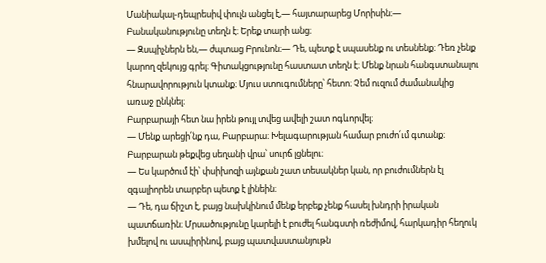Մանիակալ-դեպրեսիվ փուլն անցել է,— հայտարարեց Մորիսին։— Բանականությունը տեղն է։ Երեք տարի անց։
— Զսպիչներն են,— ժպտաց Բրունոն։— Դե, պետք է սպասենք ու տեսնենք։ Դեռ չենք կարող զեկույց գրել։ Գիտակցությունը հաստատ տեղն է։ Մենք նրան հանգստանալու հնարավորություն կտանք։ Մյուս ստուգումները՝ հետո։ Չեմ ուզում ժամանակից առաջ ընկնել։
Բարբարայի հետ նա իրեն թույլ տվեց ավելի շատ ոգևորվել։
— Մենք արեցի՛նք դա, Բարբարա։ Խելագարության համար բուժո՛ւմ գտանք։
Բարբարան թեքվեց սեղանի վրա՝ սուրճ լցնելու։
— Ես կարծում էի՝ փսիխոզի այնքան շատ տեսակներ կան, որ բուժումներն էլ զգալիորեն տարբեր պետք է լինեին։
— Դե, դա ճիշտ է, բայց նախկինում մենք երբեք չենք հասել խնդրի իրական պատճառին։ Մրսածությունը կարելի է բուժել հանգստի ռեժիմով, հարկադիր հեղուկ խմելով ու ասպիրինով, բայց պատվաստանյութն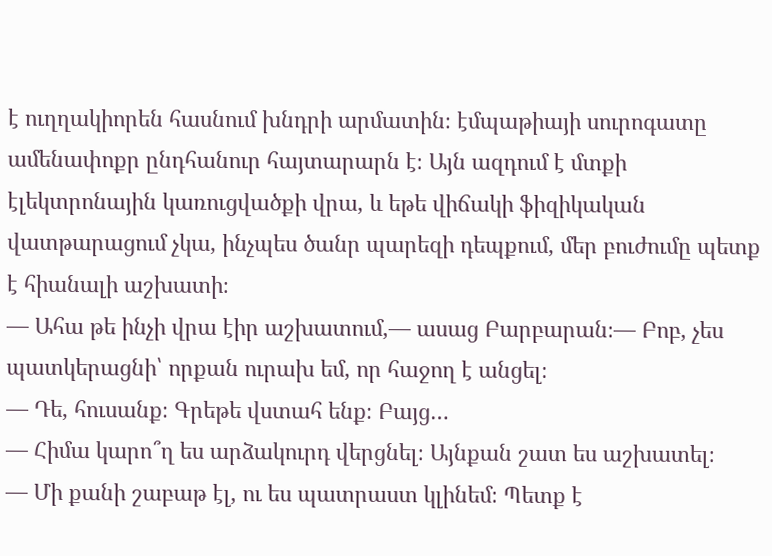է ուղղակիորեն հասնում խնդրի արմատին։ էմպաթիայի սուրոգատը ամենափոքր ընդհանուր հայտարարն է։ Այն ազդում է մտքի էլեկտրոնային կառուցվածքի վրա, և եթե վիճակի ֆիզիկական վատթարացում չկա, ինչպես ծանր պարեզի դեպքում, մեր բուժումը պետք է հիանալի աշխատի։
— Ահա թե ինչի վրա էիր աշխատում,— ասաց Բարբարան։— Բոբ, չես պատկերացնի՝ որքան ուրախ եմ, որ հաջող է անցել։
— Դե, հուսանք։ Գրեթե վստահ ենք։ Բայց…
— Հիմա կարո՞ղ ես արձակուրդ վերցնել։ Այնքան շատ ես աշխատել։
— Մի քանի շաբաթ էլ, ու ես պատրաստ կլինեմ։ Պետք է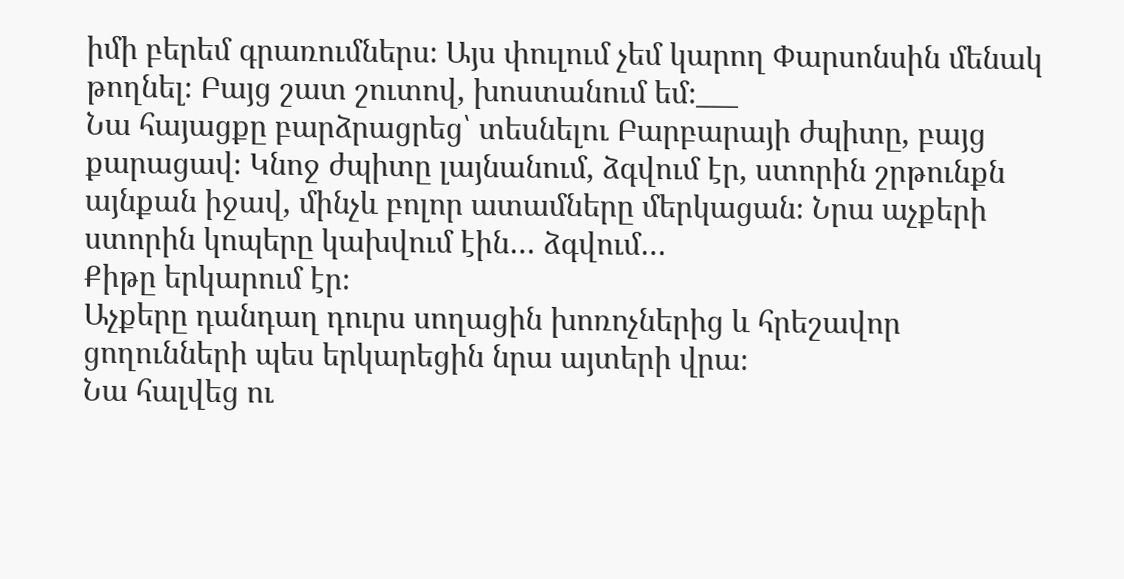իմի բերեմ գրառումներս։ Այս փուլում չեմ կարող Փարսոնսին մենակ թողնել։ Բայց շատ շուտով, խոստանում եմ։___
Նա հայացքը բարձրացրեց՝ տեսնելու Բարբարայի ժպիտը, բայց քարացավ։ Կնոջ ժպիտը լայնանում, ձգվում էր, ստորին շրթունքն այնքան իջավ, մինչև բոլոր ատամները մերկացան։ Նրա աչքերի ստորին կոպերը կախվում էին… ձգվում…
Քիթը երկարում էր։
Աչքերը դանդաղ դուրս սողացին խոռոչներից և հրեշավոր ցողունների պես երկարեցին նրա այտերի վրա։
Նա հալվեց ու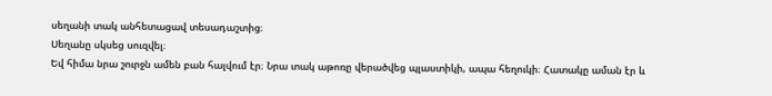սեղանի տակ անհետացավ տեսադաշտից։
Սեղանը սկսեց սուզվել։
Եվ հիմա նրա շուրջն ամեն բան հալվում էր։ Նրա տակ աթոռը վերածվեց պլաստիկի, ապա հեղուկի։ Հատակը աման էր և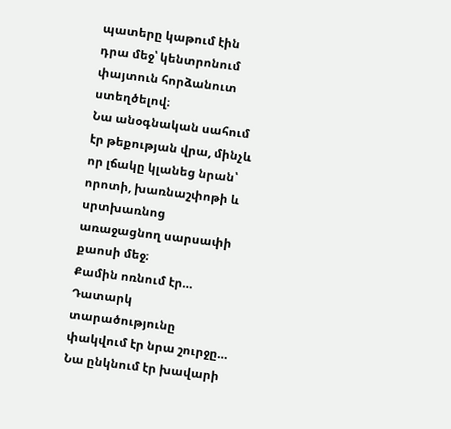պատերը կաթում էին դրա մեջ՝ կենտրոնում փայտուն հորձանուտ ստեղծելով։
Նա անօգնական սահում էր թեքության վրա, մինչև որ լճակը կլանեց նրան՝ որոտի, խառնաշփոթի և սրտխառնոց առաջացնող սարսափի քաոսի մեջ։
Քամին ոռնում էր… Դատարկ տարածությունը փակվում էր նրա շուրջը… Նա ընկնում էր խավարի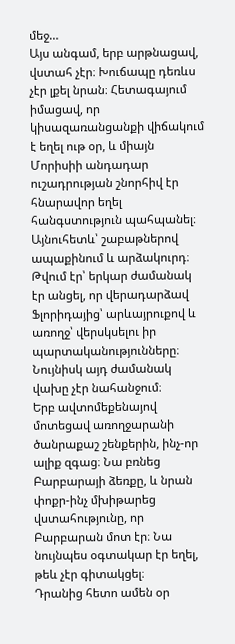մեջ…
Այս անգամ, երբ արթնացավ, վստահ չէր։ Խուճապը դեռևս չէր լքել նրան։ Հետագայում իմացավ, որ կիսազառանցանքի վիճակում է եղել ութ օր, և միայն Մորիսիի անդադար ուշադրության շնորհիվ էր հնարավոր եղել հանգստություն պահպանել։ Այնուհետև՝ շաբաթներով ապաքինում և արձակուրդ։ Թվում էր՝ երկար ժամանակ էր անցել, որ վերադարձավ Ֆլորիդայից՝ արևայրուքով և առողջ՝ վերսկսելու իր պարտականությունները։
Նույնիսկ այդ ժամանակ վախը չէր նահանջում։
Երբ ավտոմեքենայով մոտեցավ առողջարանի ծանրաքաշ շենքերին, ինչ-որ ալիք զգաց։ Նա բռնեց Բարբարայի ձեռքը, և նրան փոքր-ինչ մխիթարեց վստահությունը, որ Բարբարան մոտ էր։ Նա նույնպես օգտակար էր եղել, թեև չէր գիտակցել։
Դրանից հետո ամեն օր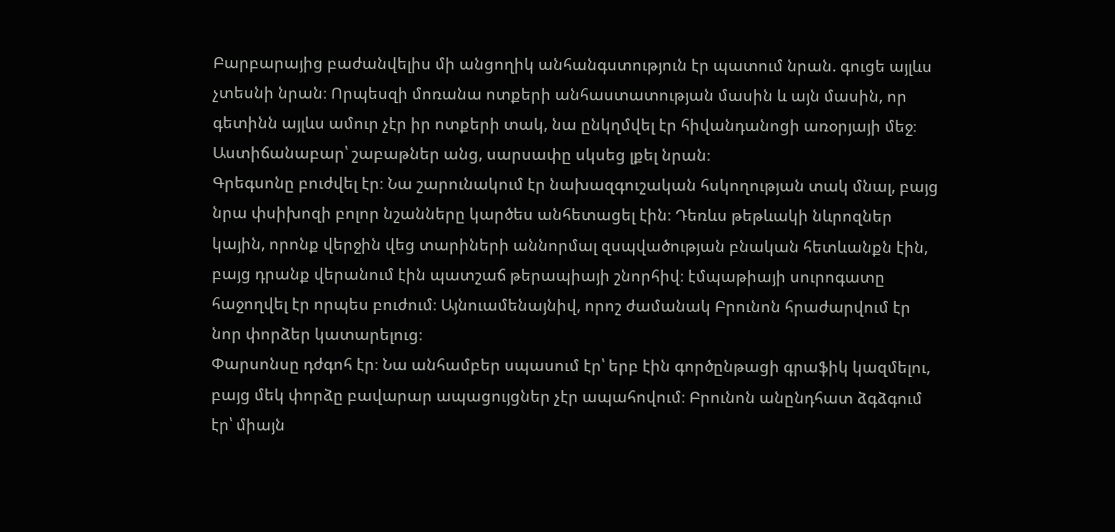Բարբարայից բաժանվելիս մի անցողիկ անհանգստություն էր պատում նրան. գուցե այլևս չտեսնի նրան։ Որպեսզի մոռանա ոտքերի անհաստատության մասին և այն մասին, որ գետինն այլևս ամուր չէր իր ոտքերի տակ, նա ընկղմվել էր հիվանդանոցի առօրյայի մեջ։ Աստիճանաբար՝ շաբաթներ անց, սարսափը սկսեց լքել նրան։
Գրեգսոնը բուժվել էր։ Նա շարունակում էր նախազգուշական հսկողության տակ մնալ, բայց նրա փսիխոզի բոլոր նշանները կարծես անհետացել էին։ Դեռևս թեթևակի նևրոզներ կային, որոնք վերջին վեց տարիների աննորմալ զսպվածության բնական հետևանքն էին, բայց դրանք վերանում էին պատշաճ թերապիայի շնորհիվ։ էմպաթիայի սուրոգատը հաջողվել էր որպես բուժում։ Այնուամենայնիվ, որոշ ժամանակ Բրունոն հրաժարվում էր նոր փորձեր կատարելուց։
Փարսոնսը դժգոհ էր։ Նա անհամբեր սպասում էր՝ երբ էին գործընթացի գրաֆիկ կազմելու, բայց մեկ փորձը բավարար ապացույցներ չէր ապահովում։ Բրունոն անընդհատ ձգձգում էր՝ միայն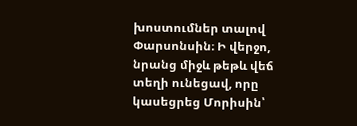խոստումներ տալով Փարսոնսին։ Ի վերջո, նրանց միջև թեթև վեճ տեղի ունեցավ, որը կասեցրեց Մորիսին՝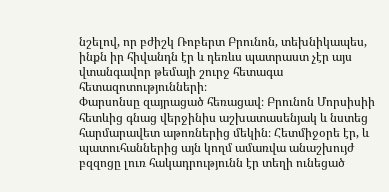նշելով, որ բժիշկ Ռոբերտ Բրունոն, տեխնիկապես, ինքն իր հիվանդն էր և դեռևս պատրաստ չէր այս վտանգավոր թեմայի շուրջ հետագա հետազոտությունների։
Փարսոնսը զայրացած հեռացավ։ Բրունոն Մորսիսիի հետևից գնաց վերջինիս աշխատասենյակ և նստեց հարմարավետ աթոռներից մեկին։ Հետմիջօրե էր, և պատուհաններից այն կողմ ամառվա անաշխույժ բզզոցը լուռ հակադրությունն էր տեղի ունեցած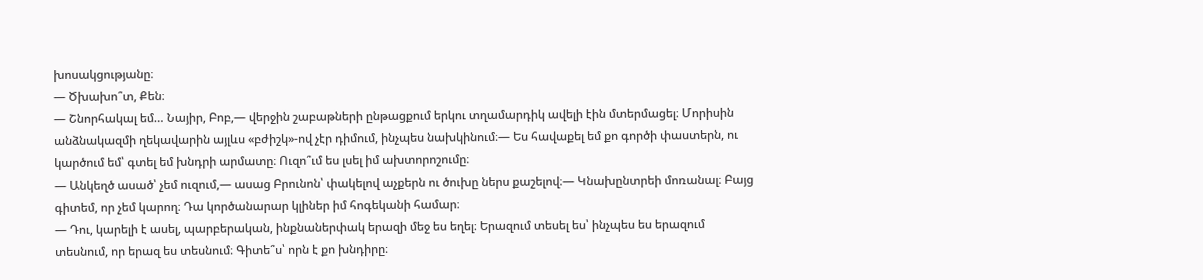խոսակցությանը։
— Ծխախո՞տ, Քեն։
— Շնորհակալ եմ… Նայիր, Բոբ,— վերջին շաբաթների ընթացքում երկու տղամարդիկ ավելի էին մտերմացել։ Մորիսին անձնակազմի ղեկավարին այլևս «բժիշկ»-ով չէր դիմում, ինչպես նախկինում։— Ես հավաքել եմ քո գործի փաստերն, ու կարծում եմ՝ գտել եմ խնդրի արմատը։ Ուզո՞ւմ ես լսել իմ ախտորոշումը։
— Անկեղծ ասած՝ չեմ ուզում,— ասաց Բրունոն՝ փակելով աչքերն ու ծուխը ներս քաշելով։— Կնախընտրեի մոռանալ։ Բայց գիտեմ, որ չեմ կարող։ Դա կործանարար կլիներ իմ հոգեկանի համար։
— Դու, կարելի է ասել, պարբերական, ինքնաներփակ երազի մեջ ես եղել։ Երազում տեսել ես՝ ինչպես ես երազում տեսնում, որ երազ ես տեսնում։ Գիտե՞ս՝ որն է քո խնդիրը։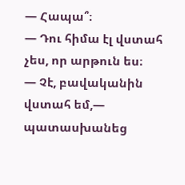— Հապա՞։
— Դու հիմա էլ վստահ չես, որ արթուն ես։
— Չէ, բավականին վստահ եմ,— պատասխանեց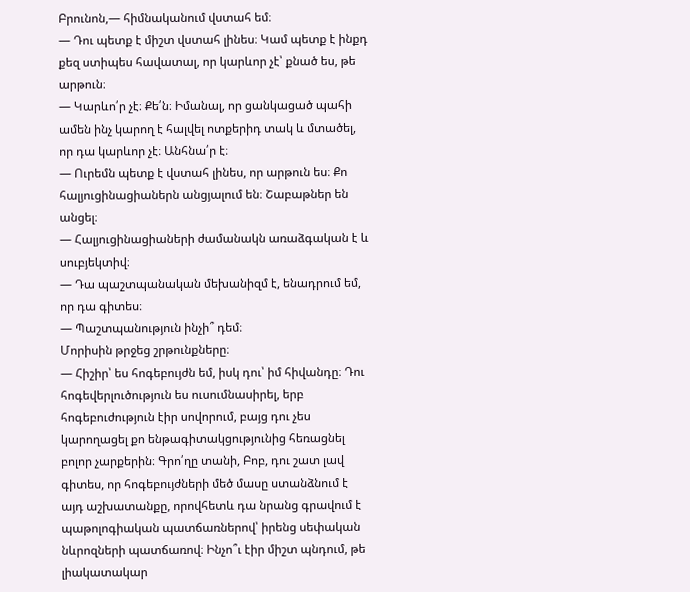Բրունոն,— հիմնականում վստահ եմ։
— Դու պետք է միշտ վստահ լինես։ Կամ պետք է ինքդ քեզ ստիպես հավատալ, որ կարևոր չէ՝ քնած ես, թե արթուն։
— Կարևո՛ր չէ։ Քե՛ն։ Իմանալ, որ ցանկացած պահի ամեն ինչ կարող է հալվել ոտքերիդ տակ և մտածել, որ դա կարևոր չէ։ Անհնա՛ր է։
— Ուրեմն պետք է վստահ լինես, որ արթուն ես։ Քո հալյուցինացիաներն անցյալում են։ Շաբաթներ են անցել։
— Հալյուցինացիաների ժամանակն առաձգական է և սուբյեկտիվ։
— Դա պաշտպանական մեխանիզմ է, ենադրում եմ, որ դա գիտես։
— Պաշտպանություն ինչի՞ դեմ։
Մորիսին թրջեց շրթունքները։
— Հիշիր՝ ես հոգեբույժն եմ, իսկ դու՝ իմ հիվանդը։ Դու հոգեվերլուծություն ես ուսումնասիրել, երբ հոգեբուժություն էիր սովորում, բայց դու չես կարողացել քո ենթագիտակցությունից հեռացնել բոլոր չարքերին։ Գրո՛ղը տանի, Բոբ, դու շատ լավ գիտես, որ հոգեբույժների մեծ մասը ստանձնում է այդ աշխատանքը, որովհետև դա նրանց գրավում է պաթոլոգիական պատճառներով՝ իրենց սեփական նևրոզների պատճառով։ Ինչո՞ւ էիր միշտ պնդում, թե լիակատակար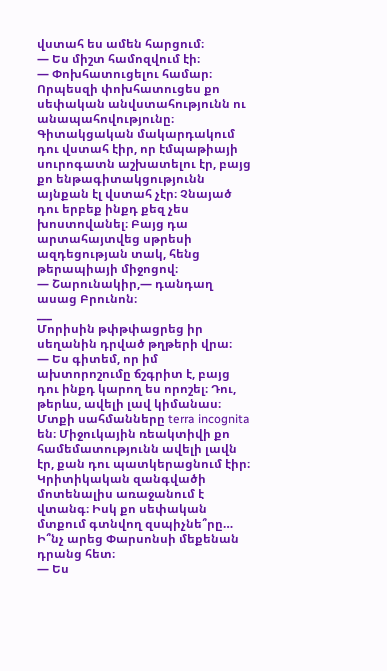վստահ ես ամեն հարցում։
— Ես միշտ համոզվում էի։
— Փոխհատուցելու համար։ Որպեսզի փոխհատուցես քո սեփական անվստահությունն ու անապահովությունը։ Գիտակցական մակարդակում դու վստահ էիր, որ էմպաթիայի սուրոգատն աշխատելու էր, բայց քո ենթագիտակցությունն այնքան էլ վստահ չէր։ Չնայած դու երբեք ինքդ քեզ չես խոստովանել։ Բայց դա արտահայտվեց սթրեսի ազդեցության տակ, հենց թերապիայի միջոցով։
— Շարունակիր,— դանդաղ ասաց Բրունոն։
___
Մորիսին թփթփացրեց իր սեղանին դրված թղթերի վրա։
— Ես գիտեմ, որ իմ ախտորոշումը ճշգրիտ է, բայց դու ինքդ կարող ես որոշել։ Դու, թերևս, ավելի լավ կիմանաս։ Մտքի սահմանները terra incognita են։ Միջուկային ռեակտիվի քո համեմատությունն ավելի լավն էր, քան դու պատկերացնում էիր։ Կրիտիկական զանգվածի մոտենալիս առաջանում է վտանգ։ Իսկ քո սեփական մտքում գտնվող զսպիչնե՞րը… Ի՞նչ արեց Փարսոնսի մեքենան դրանց հետ։
— Ես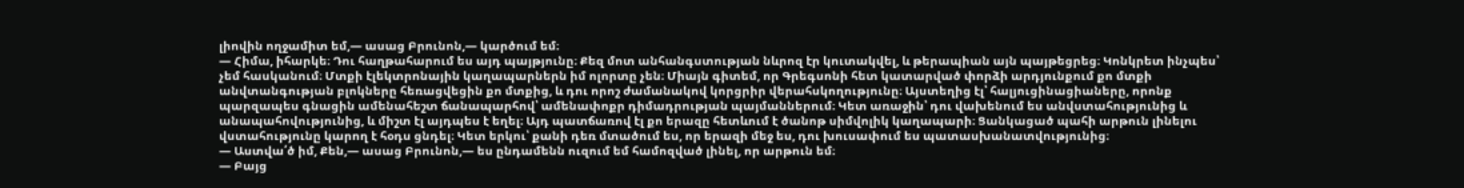լիովին ողջամիտ եմ,— ասաց Բրունոն,— կարծում եմ։
— Հիմա, իհարկե։ Դու հաղթահարում ես այդ պայթյունը։ Քեզ մոտ անհանգստության նևրոզ էր կուտակվել, և թերապիան այն պայթեցրեց։ Կոնկրետ ինչպես՝ չեմ հասկանում։ Մտքի էլեկտրոնային կաղապարներն իմ ոլորտը չեն։ Միայն գիտեմ, որ Գրեգսոնի հետ կատարված փորձի արդյունքում քո մտքի անվտանգության բլոկները հեռացվեցին քո մտքից, և դու որոշ ժամանակով կորցրիր վերահսկողությունը։ Այստեղից էլ՝ հալյուցինացիաները, որոնք պարզապես գնացին ամենահեշտ ճանապարհով՝ ամենափոքր դիմադրության պայմաններում։ Կետ առաջին՝ դու վախենում ես անվստահությունից և անապահովությունից, և միշտ էլ այդպես է եղել։ Այդ պատճառով էլ քո երազը հետևում է ծանոթ սիմվոլիկ կաղապարի։ Ցանկացած պահի արթուն լինելու վստահությունը կարող է հօդս ցնդել։ Կետ երկու՝ քանի դեռ մտածում ես, որ երազի մեջ ես, դու խուսափում ես պատասխանատվությունից։
— Աստվա՛ծ իմ, Քեն,— ասաց Բրունոն,— ես ընդամենն ուզում եմ համոզված լինել, որ արթուն եմ։
— Բայց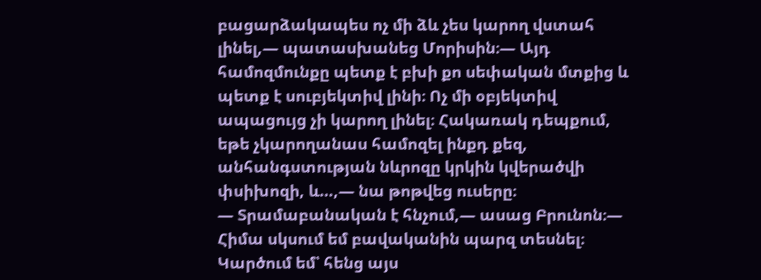բացարձակապես ոչ մի ձև չես կարող վստահ լինել,— պատասխանեց Մորիսին։— Այդ համոզմունքը պետք է բխի քո սեփական մտքից և պետք է սուբյեկտիվ լինի։ Ոչ մի օբյեկտիվ ապացույց չի կարող լինել։ Հակառակ դեպքում, եթե չկարողանաս համոզել ինքդ քեզ, անհանգստության նևրոզը կրկին կվերածվի փսիխոզի, և…,— նա թոթվեց ուսերը։
— Տրամաբանական է հնչում,— ասաց Բրունոն։— Հիմա սկսում եմ բավականին պարզ տեսնել։ Կարծում եմ՝ հենց այս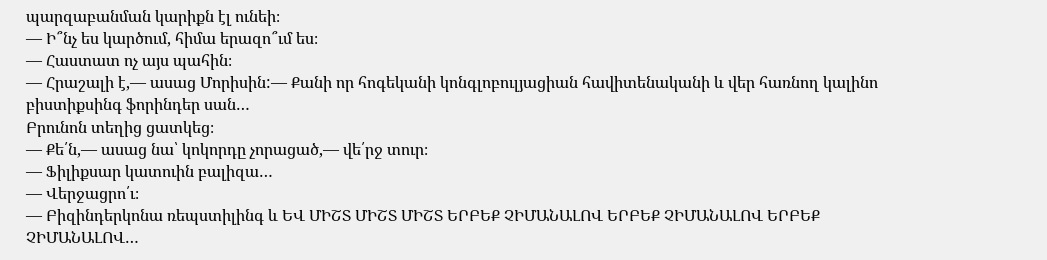պարզաբանման կարիքն էլ ունեի։
— Ի՞նչ ես կարծում, հիմա երազո՞ւմ ես։
— Հաստատ ոչ այս պահին։
— Հրաշալի է,— ասաց Մորիսին:— Քանի որ հոգեկանի կոնգլոբուլյացիան հավիտենականի և վեր հառնող կալինո բիստիքսինգ ֆորինդեր սան…
Բրունոն տեղից ցատկեց։
— Քե՛ն,— ասաց նա՝ կոկորդը չորացած,— վե՛րջ տուր։
— Ֆիլիքսար կատուին բալիզա…
— Վերջացրո՛ւ։
— Բիզինդերկոնա ռեպստիլինգ և ԵՎ ՄԻՇՏ ՄԻՇՏ ՄԻՇՏ ԵՐԲԵՔ ՉԻՄԱՆԱԼՈՎ ԵՐԲԵՔ ՉԻՄԱՆԱԼՈՎ ԵՐԲԵՔ ՉԻՄԱՆԱԼՈՎ…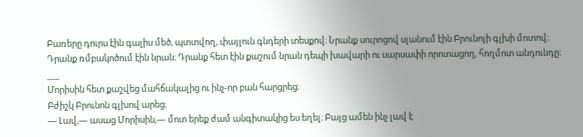Բառերը դուրս էին գալիս մեծ, պտտվող, փայլուն գնդերի տեսքով։ Նրանք սուրոցով սլանում էին Բրունոյի գլխի մոտով։ Դրանք ռմբակոծում էին նրան։ Դրանք հետ էին քաշում նրան դեպի խավարի ու սարսափի որոտացող, հողմոտ անդունդը։
___
Մորիսին հետ քաշվեց մահճակալից ու ինչ-որ բան հարցրեց։
Բժիշկ Բրունոն գլխով արեց։
— Լավ,— ասաց Մորիսին,— մոտ երեք ժամ անգիտակից ես եղել։ Բայց ամեն ինչ լավ է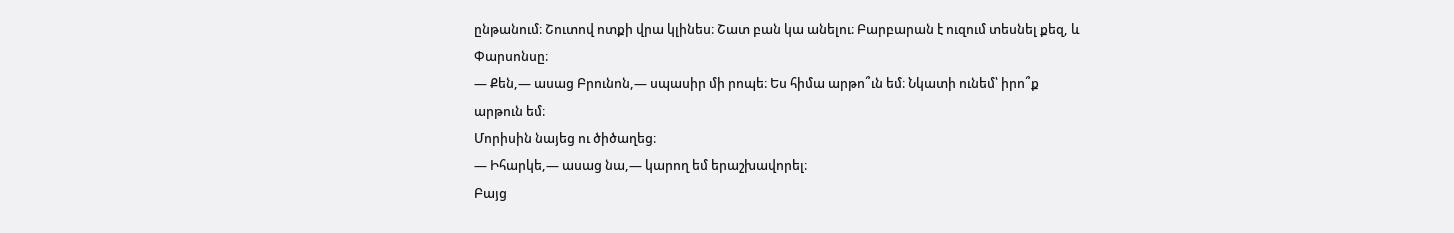ընթանում։ Շուտով ոտքի վրա կլինես։ Շատ բան կա անելու։ Բարբարան է ուզում տեսնել քեզ, և Փարսոնսը։
— Քեն,— ասաց Բրունոն,— սպասիր մի րոպե։ Ես հիմա արթո՞ւն եմ։ Նկատի ունեմ՝ իրո՞ք արթուն եմ։
Մորիսին նայեց ու ծիծաղեց։
— Իհարկե,— ասաց նա,— կարող եմ երաշխավորել։
Բայց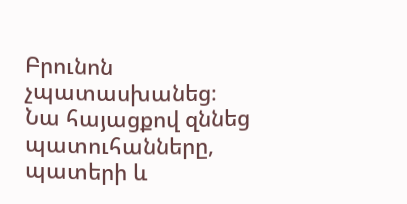Բրունոն չպատասխանեց։ Նա հայացքով զննեց պատուհանները, պատերի և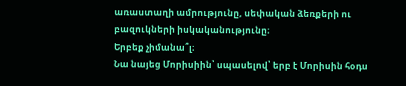առաստաղի ամրությունը, սեփական ձեռքերի ու բազուկների իսկականությունը։
Երբեք չիմանա՞լ։
Նա նայեց Մորիսիին՝ սպասելով՝ երբ է Մորիսին հօդս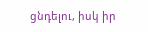ցնդելու, իսկ իր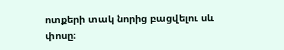ոտքերի տակ նորից բացվելու սև փոսը։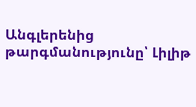Անգլերենից թարգմանությունը՝ Լիլիթ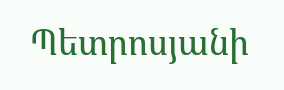Պետրոսյանի